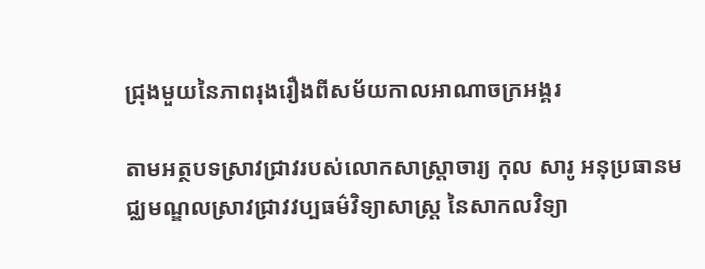ជ្រុងមួយនៃភាពរុងរឿងពីសម័យកាលអាណាចក្រអង្គរ

តាមអត្ថបទស្រាវជ្រាវរបស់លោកសាស្ត្រាចារ្យ កុល សារូ អនុប្រធានមជ្ឈមណ្ឌលស្រាវជ្រាវវប្បធម៌វិទ្យាសាស្ត្រ នៃសាកលវិទ្យា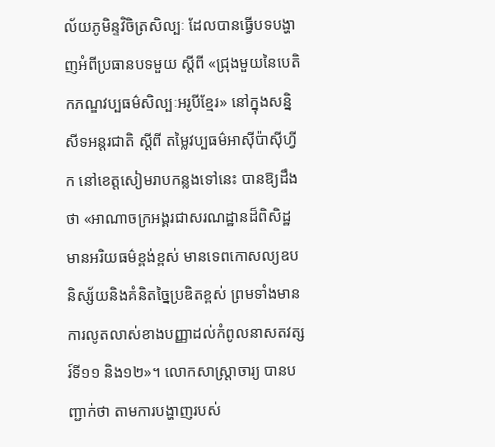ល័យភូមិន្ទវិចិត្រសិល្បៈ ដែលបានធ្វើបទបង្ហាញអំពីប្រធានបទមួយ ស្តីពី «ជ្រុងមួយនៃបេតិកភណ្ឌវប្បធម៌សិល្បៈអរូបីខ្មែរ» នៅក្នុងសន្និសីទអន្តរជាតិ ស្តីពី តម្លៃវប្បធម៌អាស៊ីប៉ាស៊ីហ្វីក នៅខេត្តសៀមរាបកន្លងទៅនេះ បានឱ្យដឹងថា «អាណាចក្រអង្គរជាសរណដ្ឋានដ៏ពិសិដ្ឋ មានអរិយធម៌ខ្ពង់ខ្ពស់ មានទេពកោសល្យឧបនិស្ស័យនិងគំនិតច្នៃប្រឌិតខ្ពស់ ព្រមទាំងមានការលូតលាស់ខាងបញ្ញាដល់កំពូលនាសតវត្សរ៍ទី១១ និង១២‍»។ លោកសាស្ត្រាចារ្យ បានបញ្ជាក់ថា តាមការបង្ហាញរបស់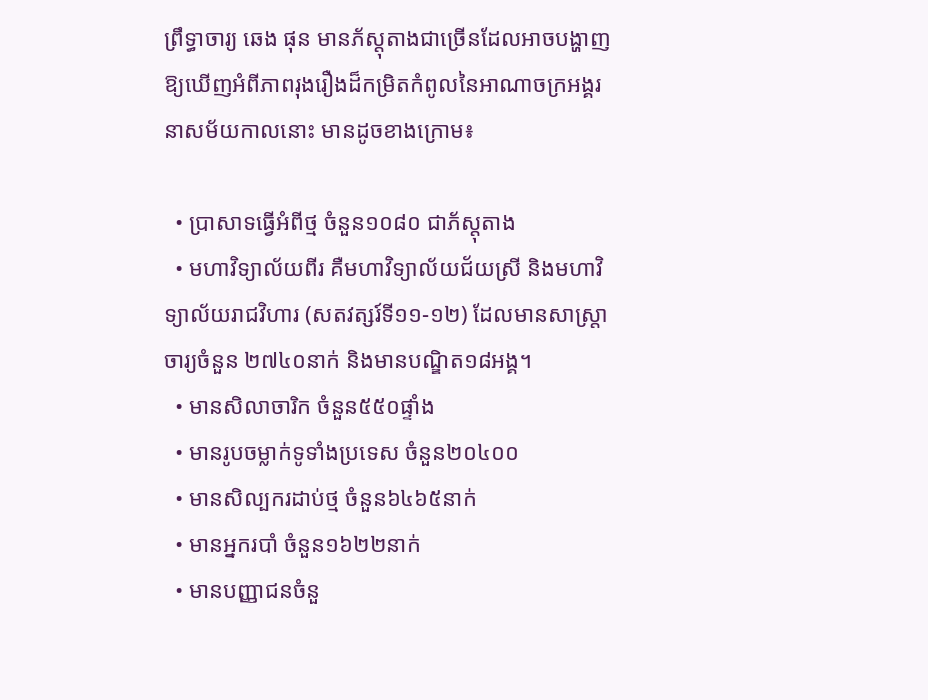ព្រឹទ្ធាចារ្យ ឆេង ផុន មានភ័ស្តុតាងជាច្រើនដែលអាចបង្ហាញឱ្យឃើញអំពីភាពរុងរឿងដ៏កម្រិតកំពូលនៃអាណាចក្រអង្គរ នាសម័យកាលនោះ មានដូចខាងក្រោម៖

  • ប្រាសាទធ្វើអំពីថ្ម ចំនួន១០៨០ ជាភ័ស្តុតាង
  • មហាវិទ្យាល័យពីរ គឺមហាវិទ្យាល័យជ័យស្រី និងមហាវិទ្យាល័យរាជវិហារ (សតវត្សរ៍ទី១១-១២) ដែលមានសាស្រ្តាចារ្យចំនួន ២៧៤០នាក់ និងមានបណ្ឌិត១៨អង្គ។
  • មានសិលាចារិក ចំនួន៥៥០ផ្ទាំង
  • មានរូបចម្លាក់ទូទាំងប្រទេស ចំនួន២០៤០០
  • មានសិល្បករដាប់ថ្ម ចំនួន៦៤៦៥នាក់
  • មានអ្នករបាំ ចំនួន១៦២២នាក់
  • មានបញ្ញាជនចំនួ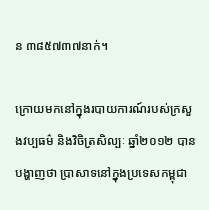ន ៣៨៥៧៣៧នាក់។

ក្រោយមកនៅក្នុងរបាយការណ៍របស់ក្រសួងវប្បធម៌ និងវិចិត្រសិល្បៈ ឆ្នាំ២០១២ បានបង្ហាញថា ប្រាសាទនៅក្នុងប្រទេសកម្ពុជា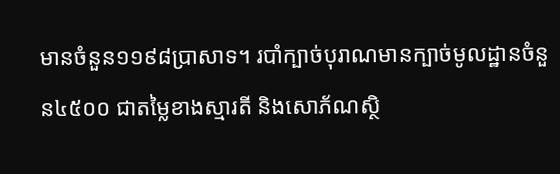មានចំនួន១១៩៨ប្រាសាទ។ របាំក្បាច់បុរាណមានក្បាច់មូលដ្ឋានចំនួន៤៥០០ ជាតម្លៃខាងស្មារតី និងសោភ័ណស្ថិ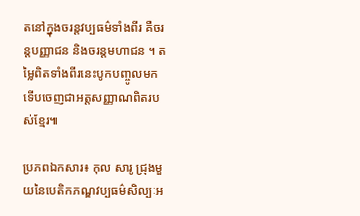តនៅក្នុងចរន្តវប្បធម៌ទាំងពីរ គឺចរន្តបញ្ញាជន និងចរន្តមហាជន ។ តម្លៃពិតទាំងពីរនេះបូកបញ្ចូលមក ទើបចេញជាអត្តសញ្ញាណពិតរបស់ខ្មែរ៕

ប្រភពឯកសារ៖ កុល សារូ ជ្រុងមួយនៃបេតិកភណ្ឌវប្បធម៌សិល្បៈអ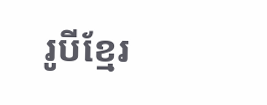រូបីខ្មែរ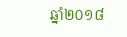ឆ្នាំ២០១៨